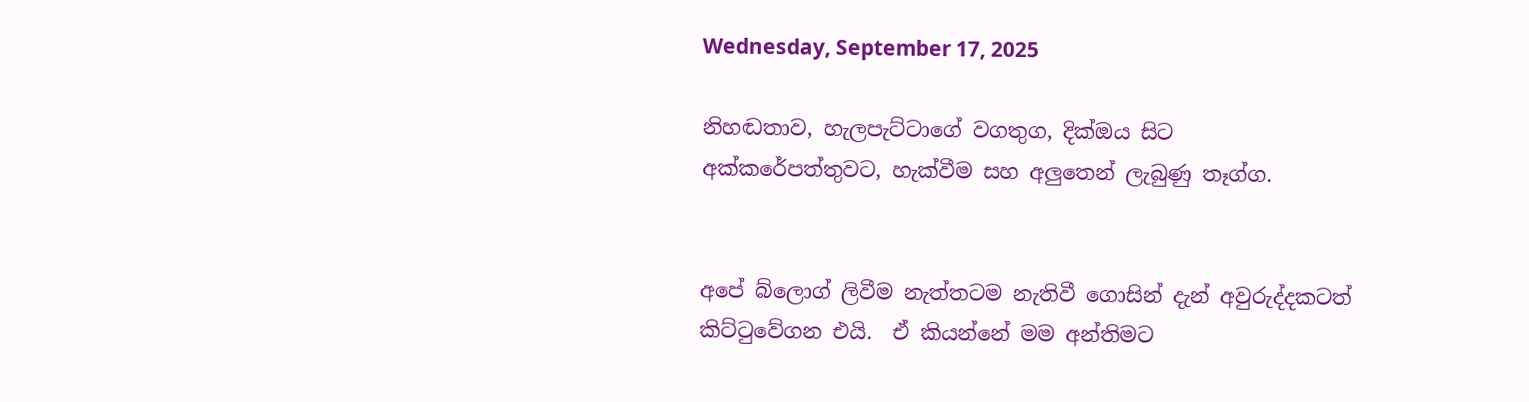Wednesday, September 17, 2025

නිහඬතාව, හැලපැට්ටාගේ වගතුග, දික්ඔය සිට අක්කරේපත්තුවට, හැක්වීම සහ අලුතෙන් ලැබුණු තෑග්ග.


අපේ බ්ලොග් ලිවීම නැත්තටම නැතිවී ගොසින් දැන් අවුරුද්දකටත් කිට්ටුවේගන එයි.  ඒ කියන්නේ මම අන්තිමට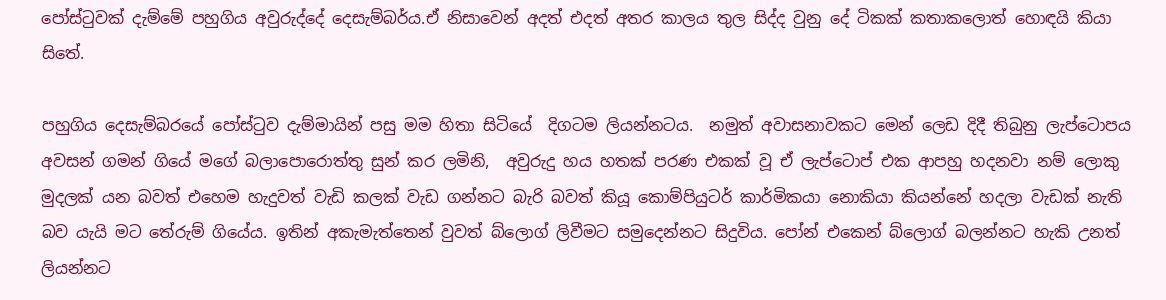පෝස්ටුවක් දැම්මේ පහුගිය අවුරුද්දේ දෙසැම්බර්ය.ඒ නිසාවෙන් අදත් එදත් අතර කාලය තුල සිද්ද වුනු දේ ටිකක් කතාකලොත් හොඳයි කියා සිතේ.

පහුගිය දෙසැම්බරයේ පෝස්ටුව දැම්මායින් පසු මම හිතා සිටියේ  දිගටම ලියන්නටය.  නමුත් අවාසනාවකට මෙන් ලෙඩ දිදී තිබුනු ලැප්ටොපය අවසන් ගමන් ගියේ මගේ බලාපොරොත්තු සුන් කර ලමිනි,  අවුරුදු හය හතක් පරණ එකක් වූ ඒ ලැප්ටොප් එක ආපහු හදනවා නම් ලොකු මුදලක් යන බවත් එහෙම හැදුවත් වැඩි කලක් වැඩ ගන්නට බැරි බවත් කියූ කොම්පියුටර් කාර්මිකයා නොකියා කියන්නේ හදලා වැඩක් නැති බව යැයි මට තේරුම් ගියේය. ඉතින් අකැමැත්තෙන් වුවත් බ්ලොග් ලිවීමට සමුදෙන්නට සිදුවිය. පෝන් එකෙන් බ්ලොග් බලන්නට හැකි උනත් ලියන්නට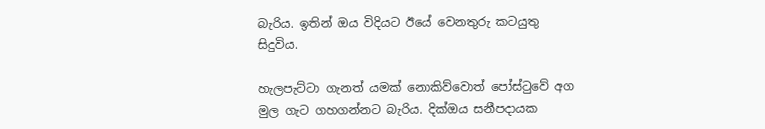බැරිය. ඉතින් ඔය විදියට ඊයේ වෙනතුරු කටයුතු සිදුවිය.

හැලපැට්ටා ගැනත් යමක් නොකිව්වොත් පෝස්ටුවේ අග මුල ගැට ගහගන්නට බැරිය. දික්ඔය සනීපදායක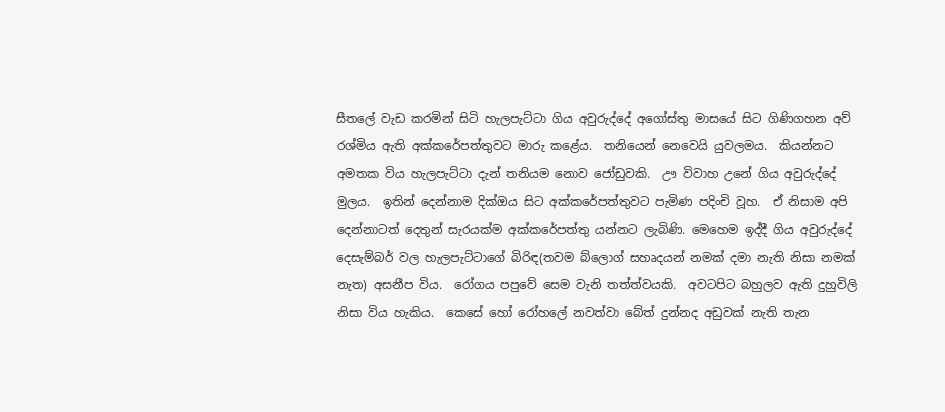සීතලේ වැඩ කරමින් සිටි හැලපැට්ටා ගිය අවුරුද්දේ අගෝස්තු මාසයේ සිට ගිණිගහන අව් රශ්මිය ඇති අක්කරේපත්තුවට මාරු කළේය.  තනියෙන් නෙවෙයි යුවලමය.  කියන්නට අමතක විය හැලපැට්ටා දැන් තනියම නොව ජෝඩුවකි.  ඌ විවාහ උනේ ගිය අවුරුද්දේ මුලය.  ඉතින් දෙන්නාම දික්ඔය සිට අක්කරේපත්තුවට පැමිණ පදිංචි වූහ.  ඒ නිසාම අපි දෙන්නාටත් දෙතුන් සැරයක්ම අක්කරේපත්තු යන්නට ලැබිණි. මෙහෙම ඉද්දී ගිය අවුරුද්දේ දෙසැම්බර් වල හැලපැට්ටාගේ බිරිඳ(තවම බ්ලොග් සහෘදයන් නමක් දමා නැති නිසා නමක් නැත) අසනීප විය.  රෝගය පපුවේ සෙම වැනි තත්ත්වයකි.  අවටපිට බහුලව ඇති දුහුවිලි නිසා විය හැකිය.  කෙසේ හෝ රෝහලේ නවත්වා බේත් දුන්නද අඩුවක් නැති තැන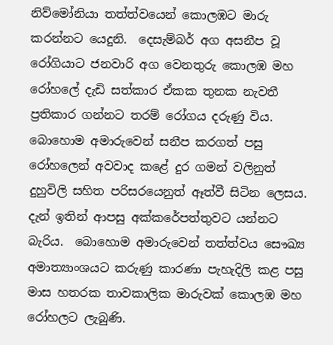නිව්මෝනියා තත්ත්වයෙන් කොලඹට මාරු කරන්නට යෙදුනි.  දෙසැම්බර් අග අසනීප වූ රෝගියාට ජනවාරි අග වෙනතුරු කොලඹ මහ රෝහලේ දැඩි සත්කාර ඒකක තුනක නැවතී ප්‍රතිකාර ගන්නට තරම් රෝගය දරුණු විය. බොහොම අමාරුවෙන් සනීප කරගත් පසු රෝහලෙන් අවවාද කළේ දුර ගමන් වලිනුත් දුහුවිලි සහිත පරිසරයෙනුත් ඈත්වී සිටින ලෙසය. දැන් ඉතින් ආපසු අක්කරේපත්තුවට යන්නට බැරිය.  බොහොම අමාරුවෙන් තත්ත්වය සෞඛ්‍ය අමාත්‍යාංශයට කරුණු කාරණා පැහැදිලි කළ පසු මාස හතරක තාවකාලික මාරුවක් කොලඹ මහ රෝහලට ලැබුණි.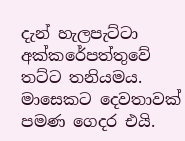දැන් හැලපැට්ටා අක්කරේපත්තුවේ තට්ට තනියමය.  මාසෙකට දෙවතාවක් පමණ ගෙදර එයි.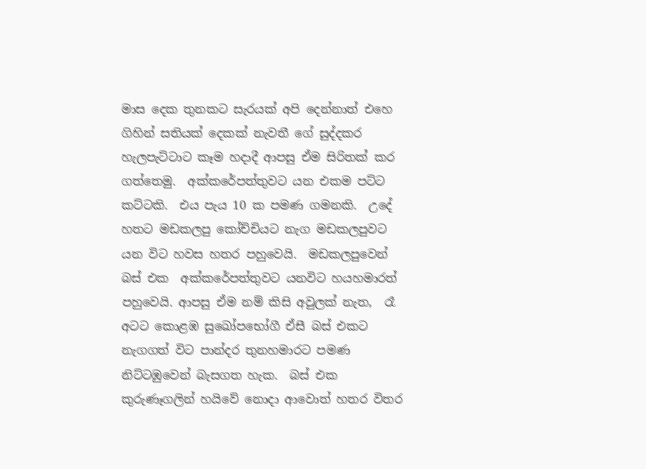මාස දෙක තුනකට සැරයක් අපි දෙන්නාත් එහෙ ගිහින් සතියක් දෙකක් නැවතී ගේ සුද්දකර හැලපැට්ටාට කෑම හදාදී ආපසු ඒම සිරිතක් කර ගත්තෙමු.  අක්කරේපත්තුවට යන එකම පට්ට කට්ටකි.  එය පැය 10 ක පමණ ගමනකි.  උදේ හතට මඩකලපු කෝච්චියට නැග මඩකලපුවට යන විට හවස හතර පහුවෙයි.  මඩකලපුවෙන් බස් එක  අක්කරේපත්තුවට යනවිට හයහමාරත් පහුවෙයි. ආපසු ඒම නම් කිසි අවුලක් නැත,  රෑ අටට කොළඹ සුඛෝපභෝගී ඒසී බස් එකට නැගගත් විට පාන්දර තුනහමාරට පමණ නිට්ටඹුවෙන් බැසගත හැක.  බස් එක කුරුණෑගලින් හයිවේ නොදා ආවොත් හතර විතර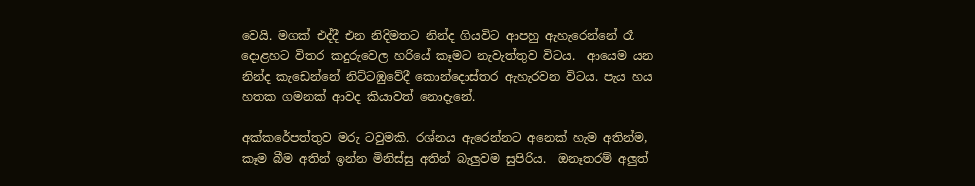වෙයි. මගක් එද්දී එන නිදිමතට නින්ද ගියවිට ආපහු ඇහැරෙන්නේ රෑ දොළහට විතර කදුරුවෙල හරියේ කෑමට නැවැත්තුව විටය.  ආයෙම යන නින්ද කැඩෙන්නේ නිට්ටඹුවේදී කොන්දොස්තර ඇහැරවන විටය. පැය හය හතක ගමනක් ආවද කියාවත් නොදැනේ.

අක්කරේපත්තුව මරු ටවුමකි. රශ්නය ඇරෙන්නට අනෙක් හැම අතින්ම, කෑම බීම අතින් ඉන්න මිනිස්සු අතින් බැලුවම සුපිරිය.  ඔනෑතරම් අලුත්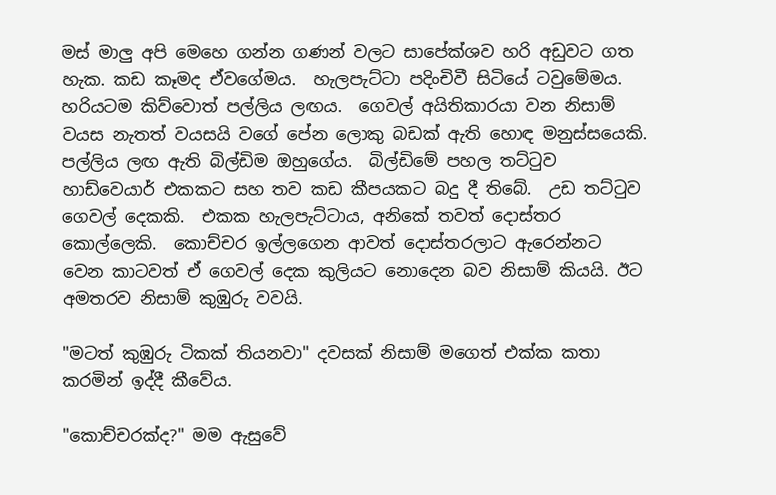මස් මාලු අපි මෙහෙ ගන්න ගණන් වලට සාපේක්ශව හරි අඩුවට ගත හැක. කඩ කෑමද ඒවගේමය.  හැලපැට්ටා පදිංචිවී සිටියේ ටවුමේමය.  හරියටම කිව්වොත් පල්ලිය ලඟය.  ගෙවල් අයිතිකාරයා වන නිසාම් වයස නැතත් වයසයි වගේ පේන ලොකු බඩක් ඇති හොඳ මනුස්සයෙකි.  පල්ලිය ලඟ ඇති බිල්ඩිම ඔහුගේය.  බිල්ඩිමේ පහල තට්ටුව හාඩ්වෙයාර් එකකට සහ තව කඩ කීපයකට බදු දී තිබේ.  උඩ තට්ටුව ගෙවල් දෙකකි.  එකක හැලපැට්ටාය, අනිකේ තවත් දොස්තර කොල්ලෙකි.  කොච්චර ඉල්ලගෙන ආවත් දොස්තරලාට ඇරෙන්නට වෙන කාටවත් ඒ ගෙවල් දෙක කුලියට නොදෙන බව නිසාම් කියයි. ඊට අමතරව නිසාම් කුඹුරු වවයි.

"මටත් කුඹුරු ටිකක් තියනවා" දවසක් නිසාම් මගෙත් එක්ක කතා කරමින් ඉද්දී කීවේය.

"කොච්චරක්ද?" මම ඇසුවේ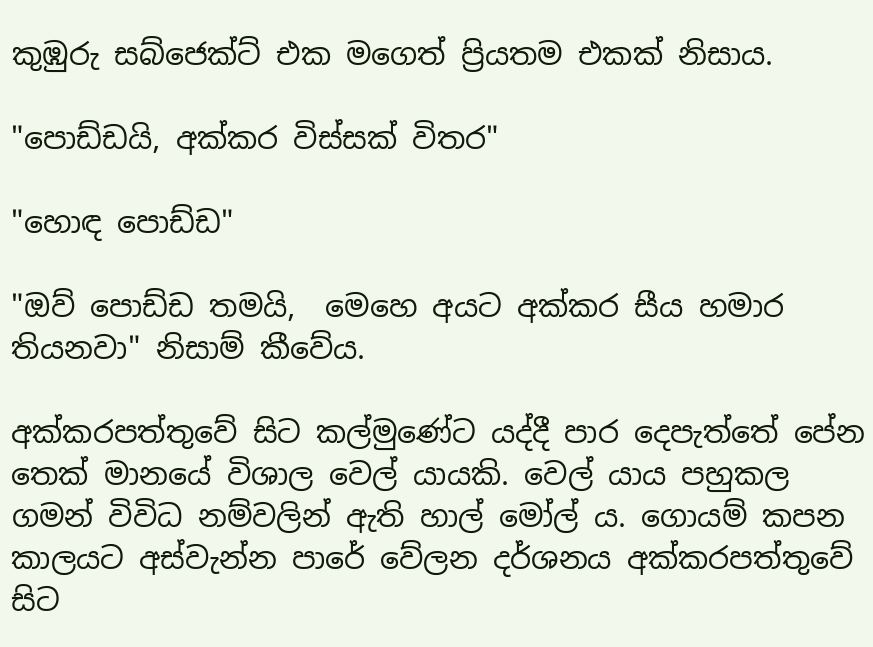කුඹුරු සබ්ජෙක්ට් එක මගෙත් ප්‍රියතම එකක් නිසාය.

"පොඩ්ඩයි, අක්කර විස්සක් විතර"

"හොඳ පොඩ්ඩ"

"ඔව් පොඩ්ඩ තමයි,  මෙහෙ අයට අක්කර සීය හමාර තියනවා" නිසාම් කීවේය.

අක්කරපත්තුවේ සිට කල්මුණේට යද්දී පාර දෙපැත්තේ පේන තෙක් මානයේ විශාල වෙල් යායකි. වෙල් යාය පහුකල ගමන් විවිධ නම්වලින් ඇති හාල් මෝල්‍ ය. ගොයම් කපන කාලයට අස්වැන්න පාරේ වේලන දර්ශනය අක්කරපත්තුවේ සිට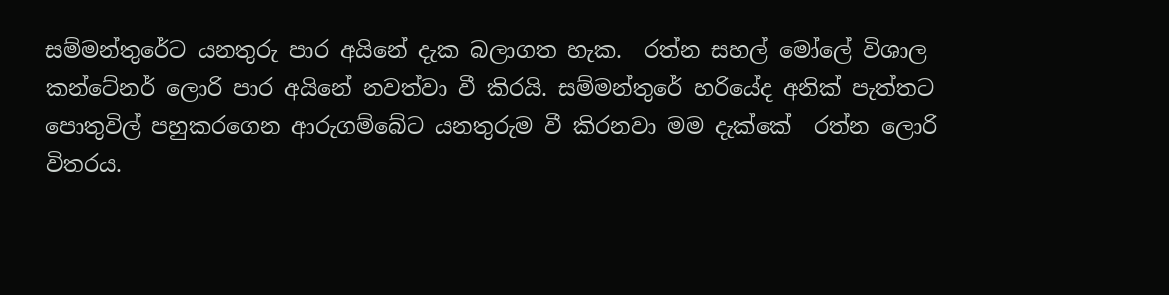සම්මන්තුරේට යනතුරු පාර අයිනේ දැක බලාගත හැක.  රත්න සහල් මෝලේ විශාල කන්ටේනර් ලොරි පාර අයිනේ නවත්වා වී කිරයි. සම්මන්තුරේ හරියේද අනික් පැත්තට පොතුවිල් පහුකරගෙන ආරුගම්බේට යනතුරුම වී කිරනවා මම දැක්කේ  රත්න ලොරි විතරය.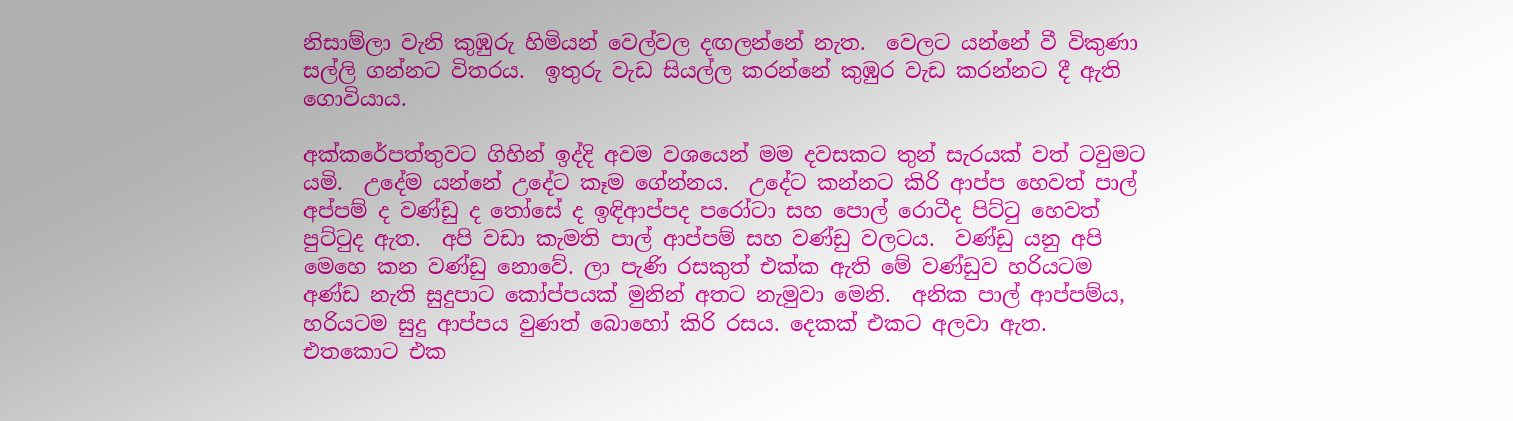නිසාම්ලා වැනි කුඹුරු හිමියන් වෙල්වල දඟලන්නේ නැත.  වෙලට යන්නේ වී විකුණා සල්ලි ගන්නට විතරය.  ඉතුරු වැඩ සියල්ල කරන්නේ කුඹුර වැඩ කරන්නට දී ඇති ගොවියාය.

අක්කරේපත්තුවට ගිහින් ඉද්දි අවම වශයෙන් මම දවසකට තුන් සැරයක් වත් ටවුමට යමි.  උදේම යන්නේ උදේට කෑම ගේන්නය.  උදේට කන්නට කිරි ආප්ප හෙවත් පාල් අප්පම් ද වණ්ඩු ද තෝසේ ද ඉඳිආප්පද පරෝටා සහ පොල් රොටීද පිට්ටු හෙවත් පුට්ටුද ඇත.  අපි වඩා කැමති පාල් ආප්පම් සහ වණ්ඩු වලටය.  වණ්ඩු යනු අපි මෙහෙ කන වණ්ඩු නොවේ. ලා පැණි රසකුත් එක්ක ඇති මේ වණ්ඩුව හරියටම අණ්ඩ නැති සුදුපාට කෝප්පයක් මුනින් අතට නැමුවා මෙනි.  අනික පාල් ආප්පම්ය,  හරියටම සුදු ආප්පය වුණත් බොහෝ කිරි රසය. දෙකක් එකට අලවා ඇත.  එතකොට එක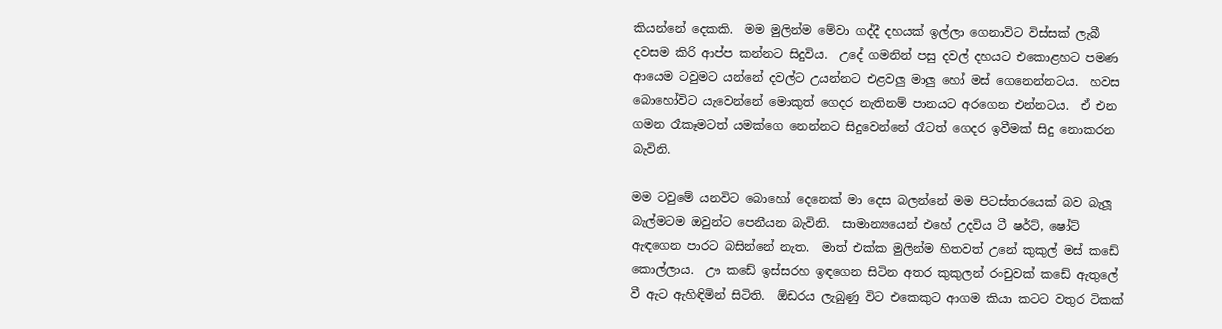කියන්නේ දෙකකි.  මම මුලින්ම මේවා ගද්දී දහයක් ඉල්ලා ගෙනාවිට විස්සක් ලැබී දවසම කිරි ආප්ප කන්නට සිදුවිය.  උදේ ගමනින් පසු දවල් දහයට එකොළහට පමණ ආයෙම ටවුමට යන්නේ දවල්ට උයන්නට එළවලු මාලු හෝ මස් ගෙනෙන්නටය.  හවස බොහෝවිට යැවෙන්නේ මොකුත් ගෙදර නැතිනම් පානයට අරගෙන එන්නටය.  ඒ එන ගමන රෑකෑමටත් යමක්ගෙ නෙන්නට සිදුවෙන්නේ රෑටත් ගෙදර ඉවීමක් සිදු නොකරන බැවිනි.

මම ටවුමේ යනවිට බොහෝ දෙනෙක් මා දෙස බලන්නේ මම පිටස්තරයෙක් බව බැලූ බැල්මටම ඔවුන්ට පෙනීයන බැවිනි.  සාමාන්‍යයෙන් එහේ උදවිය ටී ෂර්ට්, ෂෝට් ඇඳගෙන පාරට බසින්නේ නැත.  මාත් එක්ක මුලින්ම හිතවත් උනේ කුකුල් මස් කඩේ කොල්ලාය.  ඌ කඩේ ඉස්සරහ ඉඳගෙන සිටින අතර කුකුලන් රංචුවක් කඩේ ඇතුලේ වී ඇට ඇහිඳිමින් සිටිති.  ඕඩරය ලැබුණු විට එකෙකුට ආගම කියා කටට වතුර ටිකක්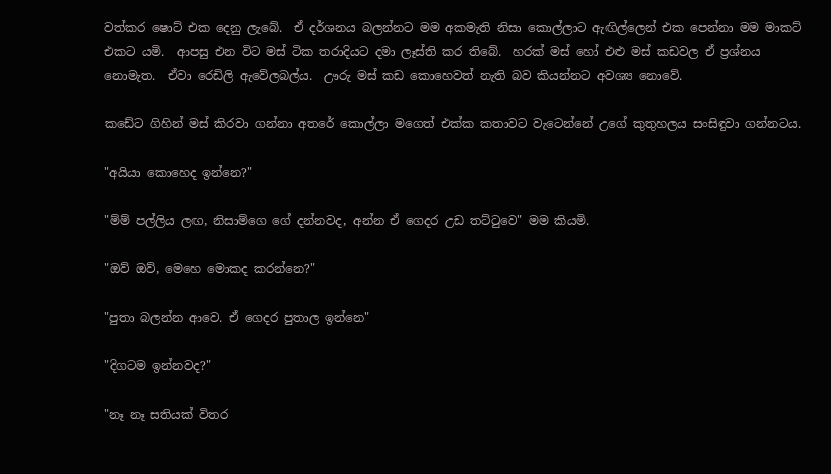වත්කර ෂොට් එක දෙනු ලැබේ.  ඒ දර්ශනය බලන්නට මම අකමැති නිසා කොල්ලාට ඇඟිල්ලෙන් එක පෙන්නා මම මාකට් එකට යමි.  ආපසු එන විට මස් ටික තරාදියට දමා ලෑස්ති කර තිබේ.  හරක් මස් හෝ එළු මස් කඩවල ඒ ප්‍රශ්නය නොමැත.  ඒවා රෙඩිලි ඇවේලබල්ය.  ඌරු මස් කඩ කොහෙවත් නැති බව කියන්නට අවශ්‍ය නොවේ.

කඩේට ගිහින් මස් කිරවා ගන්නා අතරේ කොල්ලා මගෙත් එක්ක කතාවට වැටෙන්නේ උගේ කුතුහලය සංසිඳුවා ගන්නටය.

"අයියා කොහෙද ඉන්නෙ?"

"ම්ම් පල්ලිය ලඟ, නිසාම්ගෙ ගේ දන්නවද, අන්න ඒ ගෙදර උඩ තට්ටුවෙ" මම කියමි.

"ඔව් ඔව්, මෙහෙ මොකද කරන්නෙ?"

"පුතා බලන්න ආවෙ. ඒ ගෙදර පුතාල ඉන්නෙ"

"දිගටම ඉන්නවද?"

"නෑ නෑ සතියක් විතර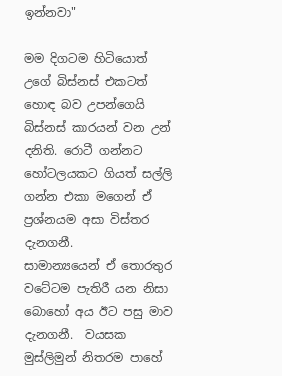ඉන්නවා"

මම දිගටම හිටියොත් උගේ බිස්නස් එකටත් හොඳ බව උපන්ගෙයි බිස්නස් කාරයන් වන උන් දනිති. රොටී ගන්නට හෝටලයකට ගියත් සල්ලි ගන්න එකා මගෙන් ඒ ප්‍රශ්නයම අසා විස්‍තර දැනගනී.     සාමාන්‍යයෙන් ඒ තොරතුර වටේටම පැතිරී යන නිසා බොහෝ අය ඊට පසු මාව දැනගනී.  වයසක මුස්ලිමුන් නිතරම පාහේ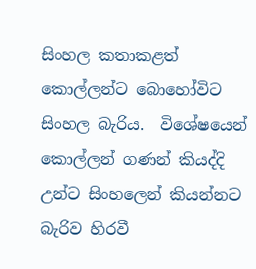සිංහල කතාකළත් කොල්ලන්ට බොහෝවිට සිංහල බැරිය.  විශේෂයෙන් කොල්ලන් ගණන් කියද්දි උන්ට සිංහලෙන් කියන්නට බැරිව හිරවී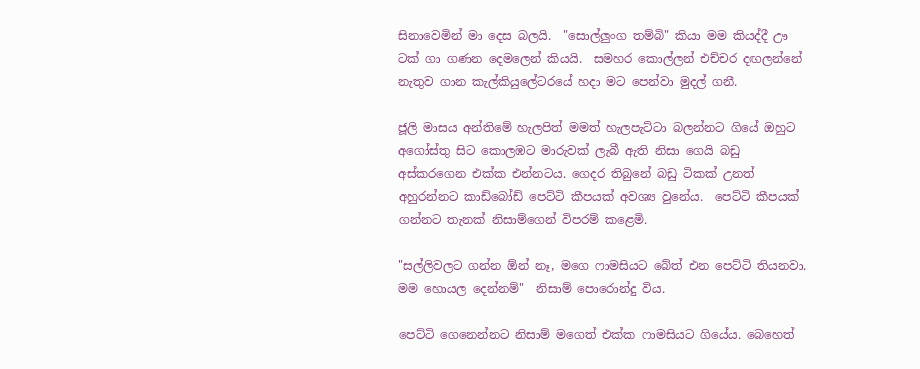සිනාවෙමින් මා දෙස බලයි.  "සොල්ලුංග තම්බි" කියා මම කියද්දී ඌ ටක් ගා ගණන දෙමලෙන් කියයි.  සමහර කොල්ලන් එච්චර දඟලන්නේ නැතුව ගාන කැල්කියුලේටරයේ හදා මට පෙන්වා මුදල් ගනී.

ජූලි මාසය අන්තිමේ හැලපිත් මමත් හැලපැට්ටා බලන්නට ගියේ ඔහුට අගෝස්තු සිට කොලඹට මාරුවක් ලැබී ඇති නිසා ගෙයි බඩු අස්කරගෙන එක්ක එන්නටය. ගෙදර තිබුනේ බඩු ටිකක් උනත් අහුරන්නට කාඩ්බෝඩ් පෙට්ටි කීපයක් අවශ්‍ය වුනේය.  පෙට්ටි කීපයක් ගන්නට තැනක් නිසාම්ගෙන් විපරම් කළෙමි.

"සල්ලිවලට ගන්න ඕන් නෑ, මගෙ ෆාමසියට බේත් එන පෙට්ටි තියනවා. මම හොයල දෙන්නම්"  නිසාම් පොරොන්දු විය.

පෙට්ටි ගෙනෙන්නට නිසාම් මගෙත් එක්ක ෆාමසියට ගියේය. බෙහෙත්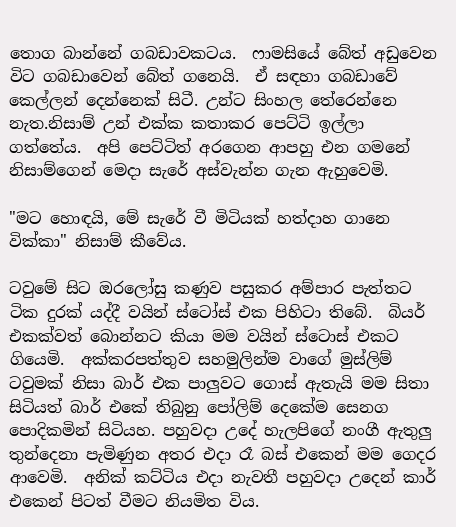තොග බාන්නේ ගබඩාවකටය.  ෆාමසියේ බේත් අඩුවෙන විට ගබඩාවෙන් බේත් ගනෙයි.  ඒ සඳහා ගබඩාවේ කෙල්ලන් දෙන්නෙක් සිටී. උන්ට සිංහල තේරෙන්නෙ නැත.නිසාම් උන් එක්ක කතාකර පෙට්ටි ඉල්ලා ගත්තේය.  අපි පෙට්ටිත් අරගෙන ආපහු එන ගමනේ නිසාම්ගෙන් මෙදා සැරේ අස්වැන්න ගැන ඇහුවෙමි.

"මට හොඳයි, මේ සැරේ වී මිටියක් හත්දාහ ගානෙ වික්කා" නිසාම් කීවේය.

ටවුමේ සිට ඔරලෝසු කණුව පසුකර අම්පාර පැත්තට ටික දුරක් යද්දී වයින් ස්ටෝස් එක පිහිටා තිබේ.  බියර් එකක්වත් බොන්නට කියා මම වයින් ස්ටොස් එකට ගියෙමි.  අක්කරපත්තුව සහමුලින්ම වාගේ මුස්ලිම් ටවුමක් නිසා බාර් එක පාලුවට ගොස් ඇතැයි මම සිතා සිටියත් බාර් එකේ තිබුනු පෝලිම් දෙකේම සෙනග පොදිකමින් සිටියහ. පහුවදා උදේ හැලපිගේ නංගී ඇතුලු තුන්දෙනා පැමිණුන අතර එදා රෑ බස් එකෙන් මම ගෙදර ආවෙමි.  අනික් කට්ටිය එදා නැවතී පහුවදා උදෙන් කාර් එකෙන් පිටත් වීමට නියමිත විය.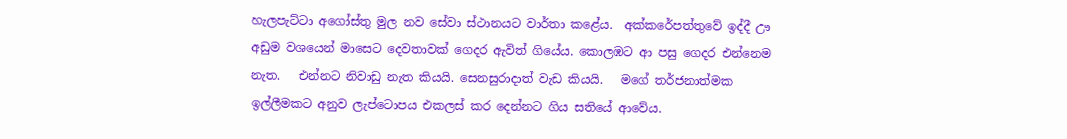හැලපැට්ටා අගෝස්තු මුල නව සේවා ස්ථානයට වාර්තා කළේය.  අක්කරේපත්තුවේ ඉද්දී ඌ අඩුම වශයෙන් මාසෙට දෙවතාවක් ගෙදර ඇවිත් ගියේය. කොලඹට ආ පසු ගෙදර එන්නෙම නැත.   එන්නට නිවාඩු නැත කියයි. සෙනසුරාදාත් වැඩ කියයි.   මගේ තර්ජනාත්මක ඉල්ලීමකට අනුව ලැප්ටොපය එකලස් කර දෙන්නට ගිය සතියේ ආවේය.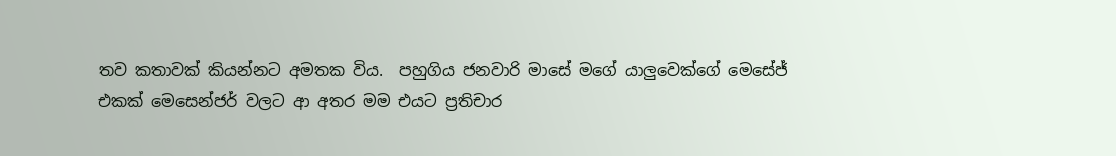තව කතාවක් කියන්නට අමතක විය.  පහුගිය ජනවාරි මාසේ මගේ යාලුවෙක්ගේ මෙසේජ් එකක් මෙසෙන්ජර් වලට ආ අතර මම එයට ප්‍රතිචාර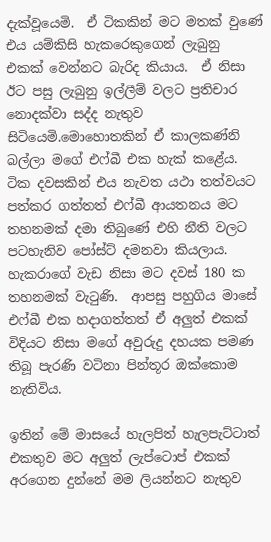දැක්වූයෙමි.  ඒ ටිකකින් මට මතක් වුණේ එය යම්කිසි හැකරෙකුගෙන් ලැබුනු එකක් වෙන්නට බැරිද කියාය.  ඒ නිසා ඊට පසු ලැබුනු ඉල්ලීම් වලට ප්‍රතිචාර නොදක්වා සද්ද නැතුව සිටියෙමි.මොහොතකින් ඒ කාලකණ්නි බල්ලා මගේ එෆ්බී එක හැක් කළේය.  ටික දවසකින් එය නැවත යථා තත්වයට පත්කර ගත්තත් එෆ්බී ආයතනය මට තහනමක් දමා තිබුණේ එහි නීති වලට පටහැනිව පෝස්ට් දමනවා කියලාය.  හැකරාගේ වැඩ නිසා මට දවස් 180 ක තහනමක් වැටුණි.  ආපසු පහුගිය මාසේ එෆ්බී එක හදාගත්තත් ඒ අලුත් එකක් විදියට නිසා මගේ අවුරුදු දහයක පමණ තිබූ පැරණි වටිනා පින්තූර ඔක්කොම  නැතිවිය.

ඉතින් මේ මාසයේ හැලපිත් හැලපැට්ටාත් එකතුව මට අලුත් ලැප්ටොප් එකක් අරගෙන දුන්නේ මම ලියන්නට නැතුව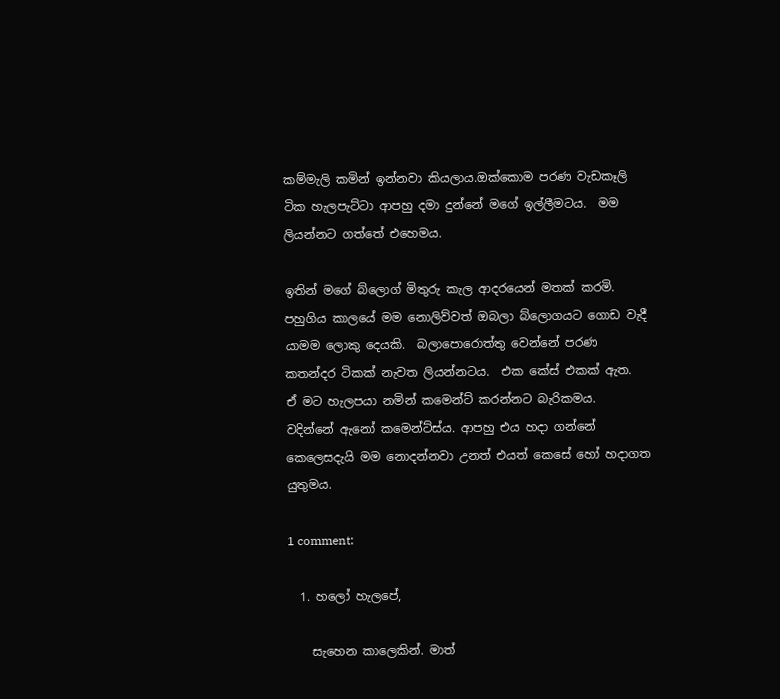කම්මැලි කමින් ඉන්නවා කියලාය.ඔක්කොම පරණ වැඩකෑලි ටික හැලපැට්ටා ආපහු දමා දුන්නේ මගේ ඉල්ලීමටය.  මම ලියන්නට ගත්‍තේ එහෙමය.

ඉතින් මගේ බ්ලොග් මිතුරු කැල ආදරයෙන් මතක් කරමි.  පහුගිය කාලයේ මම නොලිව්වත් ඔබලා බ්ලොගයට ගොඩ වැදී යාමම ලොකු දෙයකි.  බලාපොරොත්තු වෙන්නේ පරණ කතන්දර ටිකක් නැවත ලියන්නටය.  එක කේස් එකක් ඇත.  ඒ මට හැලපයා නමින් කමෙන්ට් කරන්නට බැරිකමය.  වදින්නේ ඇනෝ කමෙන්ට්ස්ය. ආපහු එය හදා ගන්නේ කෙලෙසදැයි මම නොදන්නවා උනත් එයත් කෙසේ හෝ හදාගත යුතුමය.

1 comment:

  1. හලෝ හැලපේ,

    සැහෙන කාලෙකින්. මාත්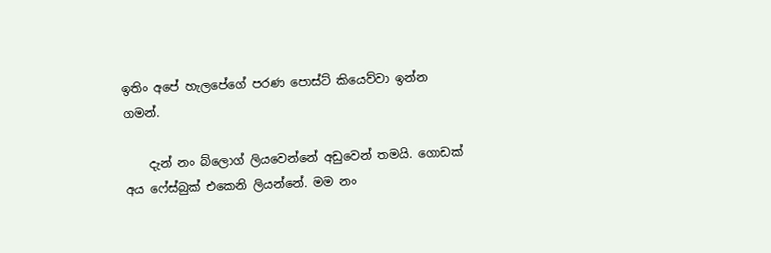ඉතිං අපේ හැලපේගේ පරණ පොස්ට් කියෙව්වා ඉන්න ගමන්.

    දැන් නං බ්ලොග් ලියවෙන්නේ අඩුවෙන් තමයි. ගොඩක් අය ෆේස්බුක් එකෙනි ලියන්නේ. මම නං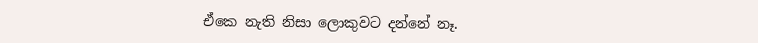ඒකෙ නැති නිසා ලොකුවට දන්නේ නෑ.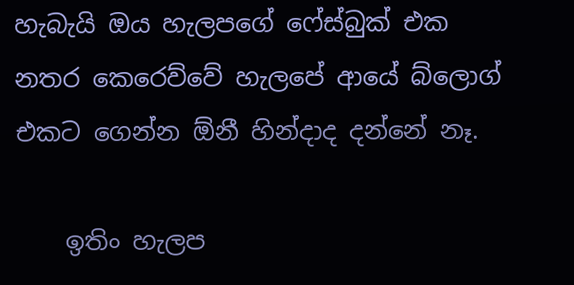හැබැයි ඔය හැලපගේ ෆේස්බුක් එක නතර කෙරෙව්වේ හැලපේ ආයේ බ්ලොග් එකට ගෙන්න ඕනී හින්දාද දන්නේ නෑ.

    ඉතිං හැලප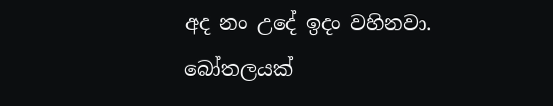අද නං උදේ ඉදං වහිනවා. බෝතලයක්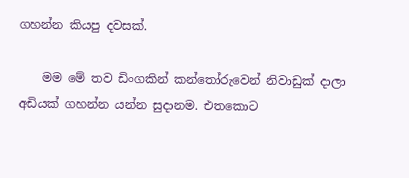ගහන්න කියපු දවසක්.

    මම මේ තව ඩිංගකින් කන්තෝරුවෙන් නිවාඩුක්‌ දාලා අඩියක් ගහන්න යන්න සුදානම. එතකොට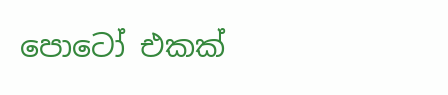පොටෝ එකක්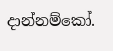දාන්නම්කෝ.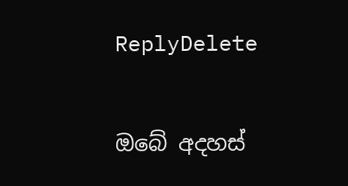ReplyDelete

ඔබේ අදහස්